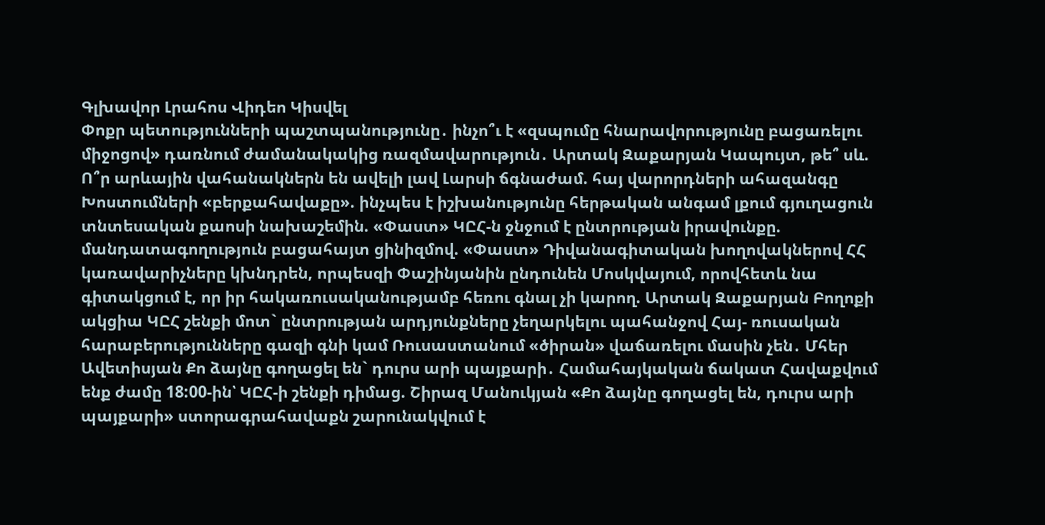Գլխավոր Լրահոս Վիդեո Կիսվել
Փոքր պետությունների պաշտպանությունը․ ինչո՞ւ է «զսպումը հնարավորությունը բացառելու միջոցով» դառնում ժամանակակից ռազմավարություն․ Արտակ Զաքարյան Կապույտ, թե՞ սև. Ո՞ր արևային վահանակներն են ավելի լավ Լարսի ճգնաժամ. հայ վարորդների ահազանգը Խոստումների «բերքահավաքը». ինչպես է իշխանությունը հերթական անգամ լքում գյուղացուն տնտեսական քաոսի նախաշեմին. «Փաստ» ԿԸՀ-ն ջնջում է ընտրության իրավունքը. մանդատագողություն բացահայտ ցինիզմով. «Փաստ» Դիվանագիտական խողովակներով ՀՀ կառավարիչները կխնդրեն, որպեսզի Փաշինյանին ընդունեն Մոսկվայում, որովհետև նա գիտակցում է, որ իր հակառուսականությամբ հեռու գնալ չի կարող. Արտակ Զաքարյան Բողոքի ակցիա ԿԸՀ շենքի մոտ` ընտրության արդյունքները չեղարկելու պահանջով Հայ- ռուսական հարաբերությունները գազի գնի կամ Ռուսաստանում «ծիրան» վաճառելու մասին չեն․ Մհեր Ավետիսյան Քո ձայնը գողացել են` դուրս արի պայքարի․ Համահայկական ճակատ Հավաքվում ենք ժամը 18:00-ին՝ ԿԸՀ-ի շենքի դիմաց. Շիրազ Մանուկյան «Քո ձայնը գողացել են, դուրս արի պայքարի» ստորագրահավաքն շարունակվում է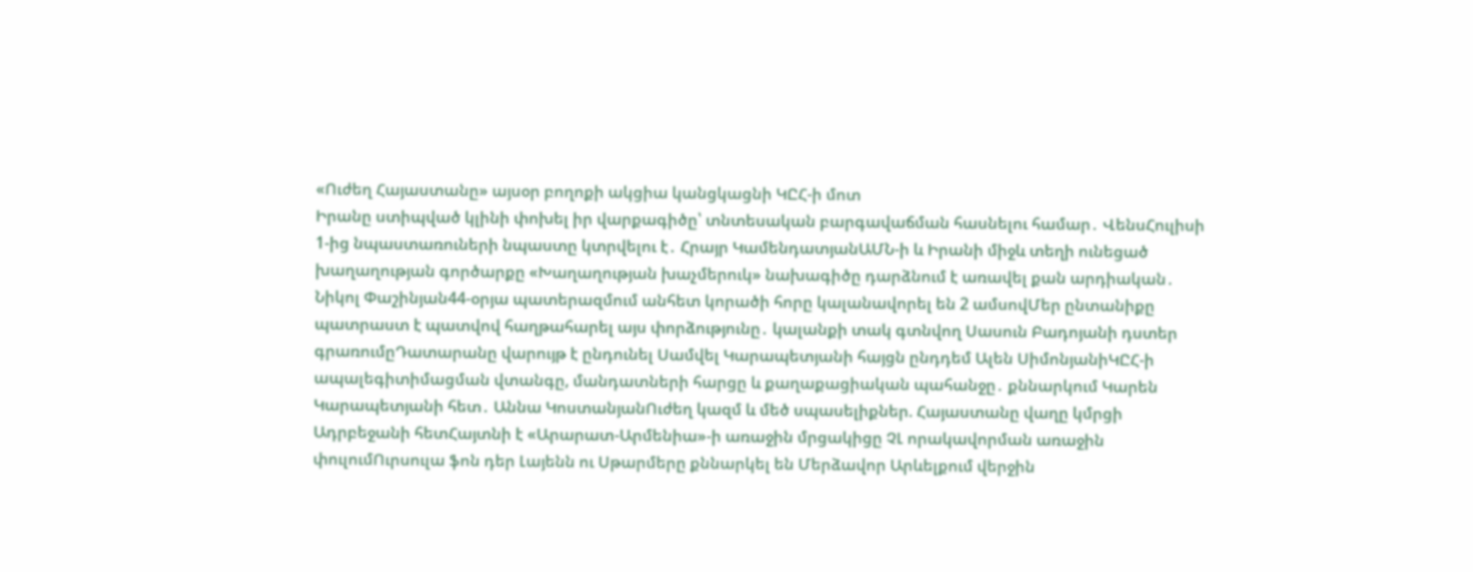«Ուժեղ Հայաստանը» այսօր բողոքի ակցիա կանցկացնի ԿԸՀ-ի մոտ
Իրանը ստիպված կլինի փոխել իր վարքագիծը՝ տնտեսական բարգավաճման հասնելու համար․ ՎենսՀուլիսի 1-ից նպաստառուների նպաստը կտրվելու է․ Հրայր ԿամենդատյանԱՄՆ-ի և Իրանի միջև տեղի ունեցած խաղաղության գործարքը «Խաղաղության խաչմերուկ» նախագիծը դարձնում է առավել քան արդիական․ Նիկոլ Փաշինյան44-օրյա պատերազմում անհետ կորածի հորը կալանավորել են 2 ամսովՄեր ընտանիքը պատրաստ է պատվով հաղթահարել այս փորձությունը․ կալանքի տակ գտնվող Սասուն Բադոյանի դստեր գրառումըԴատարանը վարույթ է ընդունել Սամվել Կարապետյանի հայցն ընդդեմ Ալեն ՍիմոնյանիԿԸՀ-ի ապալեգիտիմացման վտանգը, մանդատների հարցը և քաղաքացիական պահանջը․ քննարկում Կարեն Կարապետյանի հետ․ Աննա ԿոստանյանՈւժեղ կազմ և մեծ սպասելիքներ. Հայաստանը վաղը կմրցի Ադրբեջանի հետՀայտնի է «Արարատ-Արմենիա»-ի առաջին մրցակիցը ՉԼ որակավորման առաջին փուլումՈւրսուլա ֆոն դեր Լայենն ու Սթարմերը քննարկել են Մերձավոր Արևելքում վերջին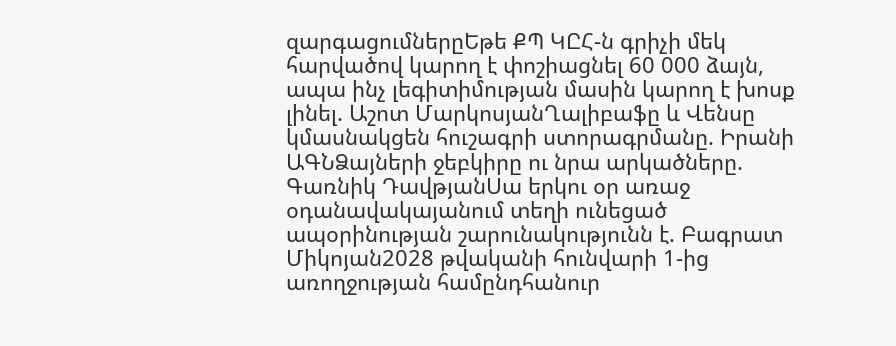զարգացումներըԵթե ՔՊ ԿԸՀ-ն գրիչի մեկ հարվածով կարող է փոշիացնել 60 000 ձայն, ապա ինչ լեգիտիմության մասին կարող է խոսք լինել. Աշոտ ՄարկոսյանՂալիբաֆը և Վենսը կմասնակցեն հուշագրի ստորագրմանը. Իրանի ԱԳՆՁայների ջեբկիրը ու նրա արկածները. Գառնիկ ԴավթյանՍա երկու օր առաջ օդանավակայանում տեղի ունեցած ապօրինության շարունակությունն է. Բագրատ Միկոյան2028 թվականի հունվարի 1-ից առողջության համընդհանուր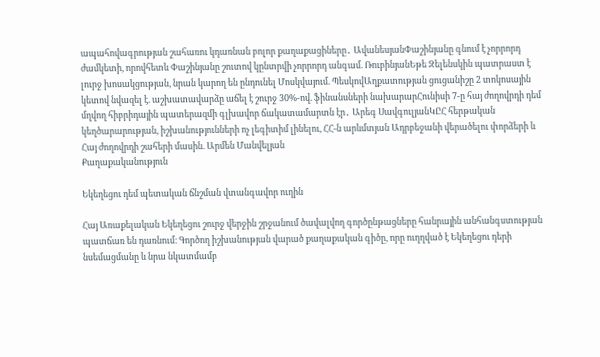ապահովագրության շահառու կդառնան բոլոր քաղաքացիները․ ԱվանեսյանՓաշինյանը գնում է չորրորդ ժամկետի, որովհետև Փաշինյանը շուտով կընտրվի չորրորդ անգամ. ՌուբինյանԵթե Զելենսկին պատրաստ է լուրջ խոսակցության, նրան կարող են ընդունել Մոսկվայում. ՊեսկովԱղքատության ցուցանիշը 2 տոկոսային կետով նվազել է. աշխատավարձը աճել է շուրջ 30%-ով. ֆինանսների նախարարՀունիսի 7-ը հայ ժողովրդի դեմ մղվող հիբրիդային պատերազմի գլխավոր ճակատամարտն էր․ Արեգ ՍավգուլյանԿԸՀ հերթական կեղծարարության, իշխանությունների ոչ լեգիտիմ լինելու, ՀՀ-ն արևմտյան Ադրբեջանի վերածելու փորձերի և Հայ ժողովրդի շահերի մասին. Արմեն Մանվելյան
Քաղաքականություն

Եկեղեցու դեմ պետական ճնշման վտանգավոր ուղին

Հայ Առաքելական Եկեղեցու շուրջ վերջին շրջանում ծավալվող գործընթացները հանրային անհանգստության պատճառ են դառնում։ Գործող իշխանության վարած քաղաքական գիծը, որը ուղղված է Եկեղեցու դերի նսեմացմանը և նրա նկատմամբ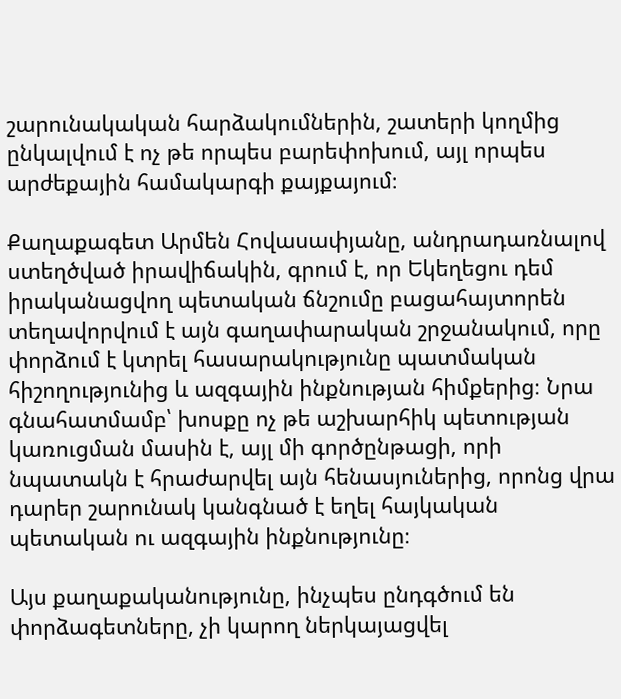շարունակական հարձակումներին, շատերի կողմից ընկալվում է ոչ թե որպես բարեփոխում, այլ որպես արժեքային համակարգի քայքայում։

Քաղաքագետ Արմեն Հովասափյանը, անդրադառնալով ստեղծված իրավիճակին, գրում է, որ Եկեղեցու դեմ իրականացվող պետական ճնշումը բացահայտորեն տեղավորվում է այն գաղափարական շրջանակում, որը փորձում է կտրել հասարակությունը պատմական հիշողությունից և ազգային ինքնության հիմքերից։ Նրա գնահատմամբ՝ խոսքը ոչ թե աշխարհիկ պետության կառուցման մասին է, այլ մի գործընթացի, որի նպատակն է հրաժարվել այն հենասյուներից, որոնց վրա դարեր շարունակ կանգնած է եղել հայկական պետական ու ազգային ինքնությունը։

Այս քաղաքականությունը, ինչպես ընդգծում են փորձագետները, չի կարող ներկայացվել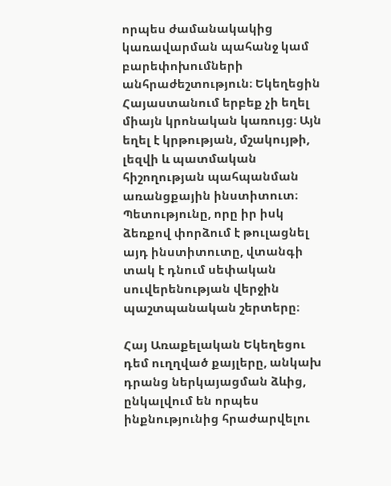որպես ժամանակակից կառավարման պահանջ կամ բարեփոխումների անհրաժեշտություն։ Եկեղեցին Հայաստանում երբեք չի եղել միայն կրոնական կառույց։ Այն եղել է կրթության, մշակույթի, լեզվի և պատմական հիշողության պահպանման առանցքային ինստիտուտ։ Պետությունը, որը իր իսկ ձեռքով փորձում է թուլացնել այդ ինստիտուտը, վտանգի տակ է դնում սեփական սուվերենության վերջին պաշտպանական շերտերը։

Հայ Առաքելական Եկեղեցու դեմ ուղղված քայլերը, անկախ դրանց ներկայացման ձևից, ընկալվում են որպես ինքնությունից հրաժարվելու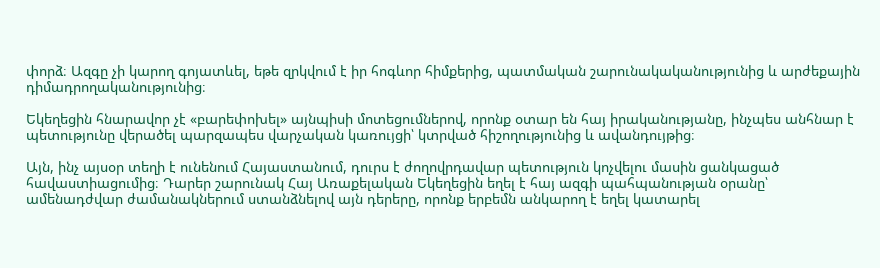փորձ։ Ազգը չի կարող գոյատևել, եթե զրկվում է իր հոգևոր հիմքերից, պատմական շարունակականությունից և արժեքային դիմադրողականությունից։

Եկեղեցին հնարավոր չէ «բարեփոխել» այնպիսի մոտեցումներով, որոնք օտար են հայ իրականությանը, ինչպես անհնար է պետությունը վերածել պարզապես վարչական կառույցի՝ կտրված հիշողությունից և ավանդույթից։

Այն, ինչ այսօր տեղի է ունենում Հայաստանում, դուրս է ժողովրդավար պետություն կոչվելու մասին ցանկացած հավաստիացումից։ Դարեր շարունակ Հայ Առաքելական Եկեղեցին եղել է հայ ազգի պահպանության օրանը՝ ամենադժվար ժամանակներում ստանձնելով այն դերերը, որոնք երբեմն անկարող է եղել կատարել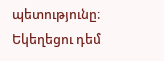պետությունը։ Եկեղեցու դեմ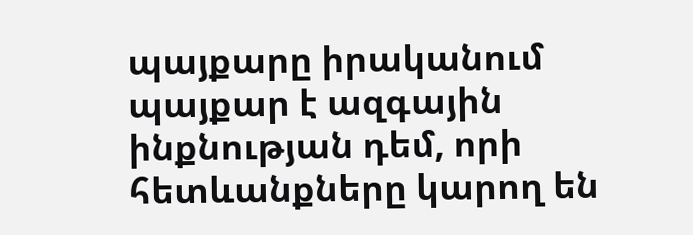պայքարը իրականում պայքար է ազգային ինքնության դեմ, որի հետևանքները կարող են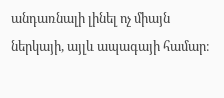անդառնալի լինել ոչ միայն ներկայի, այլև ապագայի համար։